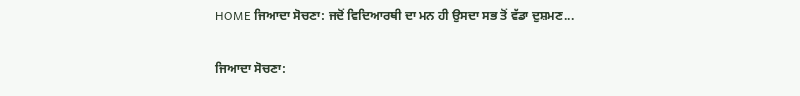HOME ਜਿਆਦਾ ਸੋਚਣਾ: ਜਦੋਂ ਵਿਦਿਆਰਥੀ ਦਾ ਮਨ ਹੀ ਉਸਦਾ ਸਭ ਤੋਂ ਵੱਡਾ ਦੁਸ਼ਮਣ...

ਜਿਆਦਾ ਸੋਚਣਾ: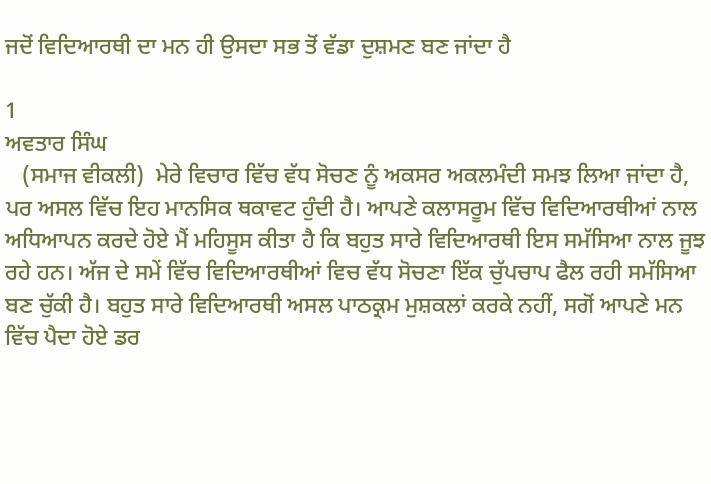ਜਦੋਂ ਵਿਦਿਆਰਥੀ ਦਾ ਮਨ ਹੀ ਉਸਦਾ ਸਭ ਤੋਂ ਵੱਡਾ ਦੁਸ਼ਮਣ ਬਣ ਜਾਂਦਾ ਹੈ

1
ਅਵਤਾਰ ਸਿੰਘ
   (ਸਮਾਜ ਵੀਕਲੀ)  ਮੇਰੇ ਵਿਚਾਰ ਵਿੱਚ ਵੱਧ ਸੋਚਣ ਨੂੰ ਅਕਸਰ ਅਕਲਮੰਦੀ ਸਮਝ ਲਿਆ ਜਾਂਦਾ ਹੈ, ਪਰ ਅਸਲ ਵਿੱਚ ਇਹ ਮਾਨਸਿਕ ਥਕਾਵਟ ਹੁੰਦੀ ਹੈ। ਆਪਣੇ ਕਲਾਸਰੂਮ ਵਿੱਚ ਵਿਦਿਆਰਥੀਆਂ ਨਾਲ ਅਧਿਆਪਨ ਕਰਦੇ ਹੋਏ ਮੈਂ ਮਹਿਸੂਸ ਕੀਤਾ ਹੈ ਕਿ ਬਹੁਤ ਸਾਰੇ ਵਿਦਿਆਰਥੀ ਇਸ ਸਮੱਸਿਆ ਨਾਲ ਜੂਝ ਰਹੇ ਹਨ। ਅੱਜ ਦੇ ਸਮੇਂ ਵਿੱਚ ਵਿਦਿਆਰਥੀਆਂ ਵਿਚ ਵੱਧ ਸੋਚਣਾ ਇੱਕ ਚੁੱਪਚਾਪ ਫੈਲ ਰਹੀ ਸਮੱਸਿਆ ਬਣ ਚੁੱਕੀ ਹੈ। ਬਹੁਤ ਸਾਰੇ ਵਿਦਿਆਰਥੀ ਅਸਲ ਪਾਠਕ੍ਰਮ ਮੁਸ਼ਕਲਾਂ ਕਰਕੇ ਨਹੀਂ, ਸਗੋਂ ਆਪਣੇ ਮਨ ਵਿੱਚ ਪੈਦਾ ਹੋਏ ਡਰ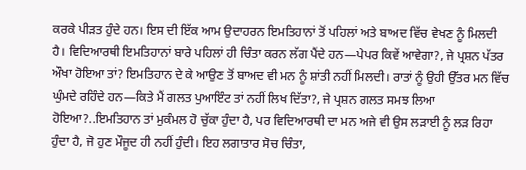ਕਰਕੇ ਪੀੜਤ ਹੁੰਦੇ ਹਨ। ਇਸ ਦੀ ਇੱਕ ਆਮ ਉਦਾਹਰਨ ਇਮਤਿਹਾਨਾਂ ਤੋਂ ਪਹਿਲਾਂ ਅਤੇ ਬਾਅਦ ਵਿੱਚ ਵੇਖਣ ਨੂੰ ਮਿਲਦੀ ਹੈ। ਵਿਦਿਆਰਥੀ ਇਮਤਿਹਾਨਾਂ ਬਾਰੇ ਪਹਿਲਾਂ ਹੀ ਚਿੰਤਾ ਕਰਨ ਲੱਗ ਪੈਂਦੇ ਹਨ—ਪੇਪਰ ਕਿਵੇਂ ਆਵੇਗਾ?, ਜੇ ਪ੍ਰਸ਼ਨ ਪੱਤਰ ਔਖਾ ਹੋਇਆ ਤਾਂ? ਇਮਤਿਹਾਨ ਦੇ ਕੇ ਆਉਣ ਤੋਂ ਬਾਅਦ ਵੀ ਮਨ ਨੂੰ ਸ਼ਾਂਤੀ ਨਹੀਂ ਮਿਲਦੀ। ਰਾਤਾਂ ਨੂੰ ਉਹੀ ਉੱਤਰ ਮਨ ਵਿੱਚ ਘੁੰਮਦੇ ਰਹਿੰਦੇ ਹਨ—ਕਿਤੇ ਮੈਂ ਗਲਤ ਪੁਆਇੰਟ ਤਾਂ ਨਹੀਂ ਲਿਖ ਦਿੱਤਾ?, ਜੇ ਪ੍ਰਸ਼ਨ ਗਲਤ ਸਮਝ ਲਿਆ ਹੋਇਆ?..ਇਮਤਿਹਾਨ ਤਾਂ ਮੁਕੰਮਲ ਹੋ ਚੁੱਕਾ ਹੁੰਦਾ ਹੈ, ਪਰ ਵਿਦਿਆਰਥੀ ਦਾ ਮਨ ਅਜੇ ਵੀ ਉਸ ਲੜਾਈ ਨੂੰ ਲੜ ਰਿਹਾ ਹੁੰਦਾ ਹੈ, ਜੋ ਹੁਣ ਮੌਜੂਦ ਹੀ ਨਹੀਂ ਹੁੰਦੀ। ਇਹ ਲਗਾਤਾਰ ਸੋਚ ਚਿੰਤਾ,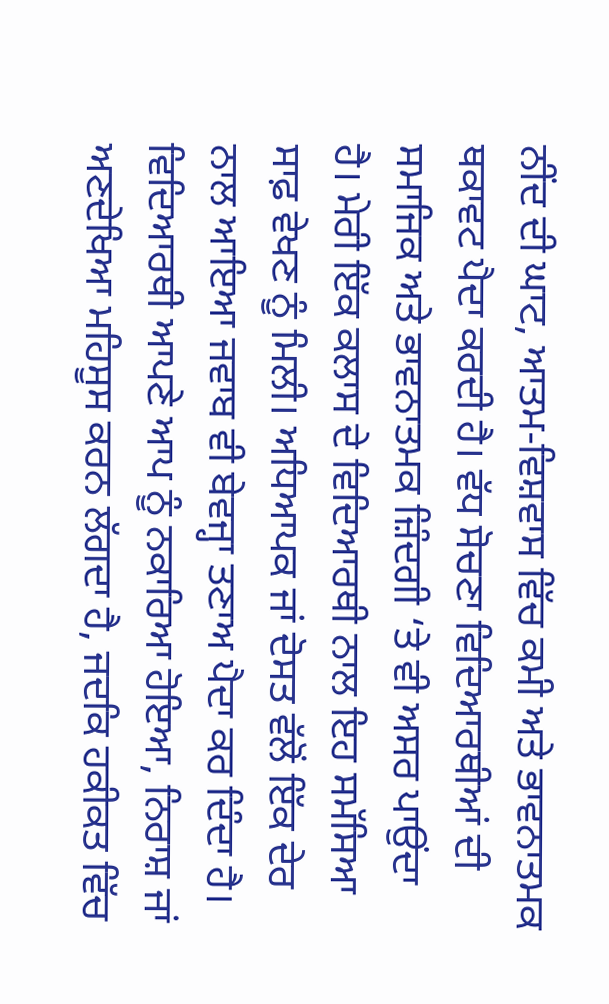ਨੀਂਦ ਦੀ ਘਾਟ, ਆਤਮ-ਵਿਸ਼ਵਾਸ ਵਿੱਚ ਕਮੀ ਅਤੇ ਭਾਵਨਾਤਮਕ ਥਕਾਵਟ ਪੈਦਾ ਕਰਦੀ ਹੈ। ਵੱਧ ਸੋਚਣਾ ਵਿਦਿਆਰਥੀਆਂ ਦੀ ਸਮਾਜਿਕ ਅਤੇ ਭਾਵਨਾਤਮਕ ਜ਼ਿੰਦਗੀ ‘ਤੇ ਵੀ ਅਸਰ ਪਾਉਂਦਾ ਹੈ। ਮੇਰੀ ਇੱਕ ਕਲਾਸ ਦੇ ਵਿਦਿਆਰਥੀ ਨਾਲ ਇਹ ਸਮੱਸਿਆ ਸਾਫ਼ ਵੇਖਣ ਨੂੰ ਮਿਲੀ। ਅਧਿਆਪਕ ਜਾਂ ਦੋਸਤ ਵੱਲੋਂ ਇੱਕ ਦੇਰ ਨਾਲ ਆਇਆ ਜਵਾਬ ਵੀ ਬੇਵਜ੍ਹਾ ਤਣਾਅ ਪੈਦਾ ਕਰ ਦਿੰਦਾ ਹੈ। ਵਿਦਿਆਰਥੀ ਆਪਣੇ ਆਪ ਨੂੰ ਨਕਾਰਿਆ ਹੋਇਆ, ਨਿਰਾਸ਼ ਜਾਂ ਅਣਦੇਖਿਆ ਮਹਿਸੂਸ ਕਰਨ ਲੱਗਦਾ ਹੈ, ਜਦਕਿ ਹਕੀਕਤ ਵਿੱਚ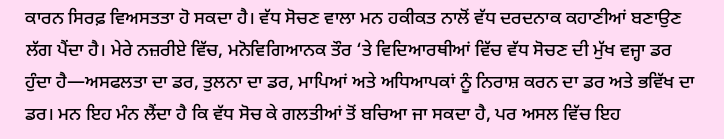ਕਾਰਨ ਸਿਰਫ਼ ਵਿਅਸਤਤਾ ਹੋ ਸਕਦਾ ਹੈ। ਵੱਧ ਸੋਚਣ ਵਾਲਾ ਮਨ ਹਕੀਕਤ ਨਾਲੋਂ ਵੱਧ ਦਰਦਨਾਕ ਕਹਾਣੀਆਂ ਬਣਾਉਣ ਲੱਗ ਪੈਂਦਾ ਹੈ। ਮੇਰੇ ਨਜ਼ਰੀਏ ਵਿੱਚ, ਮਨੋਵਿਗਿਆਨਕ ਤੌਰ ‘ਤੇ ਵਿਦਿਆਰਥੀਆਂ ਵਿੱਚ ਵੱਧ ਸੋਚਣ ਦੀ ਮੁੱਖ ਵਜ੍ਹਾ ਡਰ ਹੁੰਦਾ ਹੈ—ਅਸਫਲਤਾ ਦਾ ਡਰ, ਤੁਲਨਾ ਦਾ ਡਰ, ਮਾਪਿਆਂ ਅਤੇ ਅਧਿਆਪਕਾਂ ਨੂੰ ਨਿਰਾਸ਼ ਕਰਨ ਦਾ ਡਰ ਅਤੇ ਭਵਿੱਖ ਦਾ ਡਰ। ਮਨ ਇਹ ਮੰਨ ਲੈਂਦਾ ਹੈ ਕਿ ਵੱਧ ਸੋਚ ਕੇ ਗਲਤੀਆਂ ਤੋਂ ਬਚਿਆ ਜਾ ਸਕਦਾ ਹੈ, ਪਰ ਅਸਲ ਵਿੱਚ ਇਹ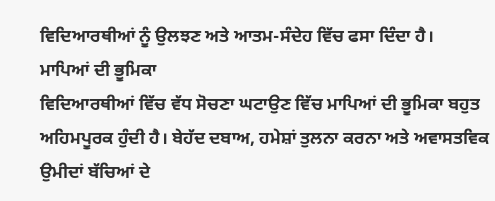ਵਿਦਿਆਰਥੀਆਂ ਨੂੰ ਉਲਝਣ ਅਤੇ ਆਤਮ-ਸੰਦੇਹ ਵਿੱਚ ਫਸਾ ਦਿੰਦਾ ਹੈ।
ਮਾਪਿਆਂ ਦੀ ਭੂਮਿਕਾ
ਵਿਦਿਆਰਥੀਆਂ ਵਿੱਚ ਵੱਧ ਸੋਚਣਾ ਘਟਾਉਣ ਵਿੱਚ ਮਾਪਿਆਂ ਦੀ ਭੂਮਿਕਾ ਬਹੁਤ ਅਹਿਮਪੂਰਕ ਹੁੰਦੀ ਹੈ। ਬੇਹੱਦ ਦਬਾਅ, ਹਮੇਸ਼ਾਂ ਤੁਲਨਾ ਕਰਨਾ ਅਤੇ ਅਵਾਸਤਵਿਕ ਉਮੀਦਾਂ ਬੱਚਿਆਂ ਦੇ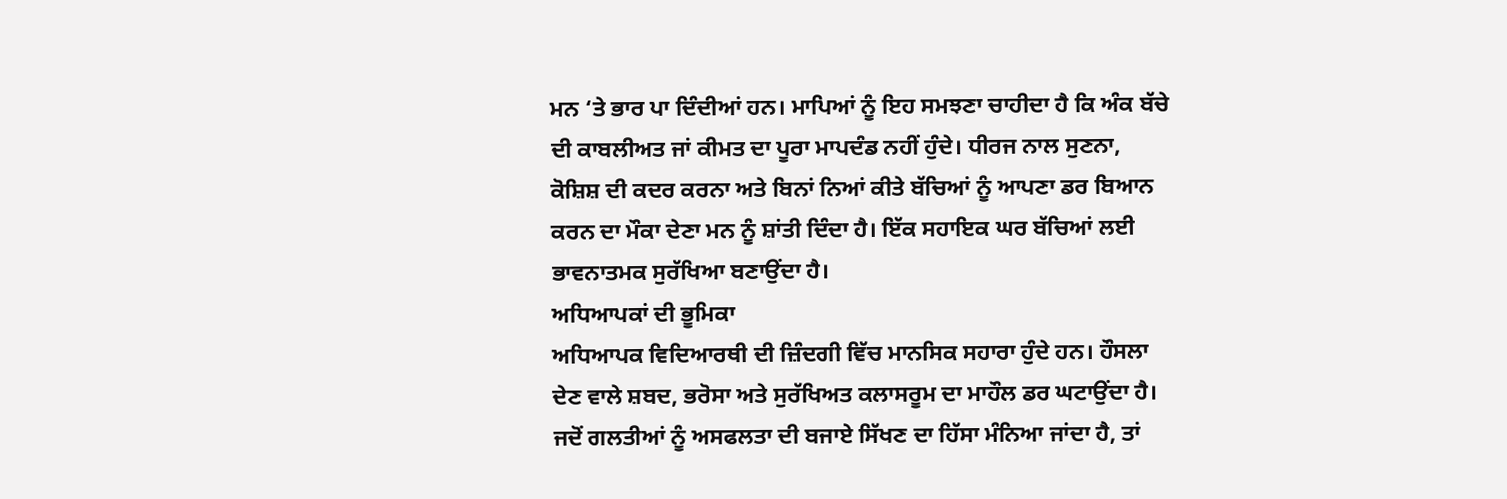ਮਨ ‘ਤੇ ਭਾਰ ਪਾ ਦਿੰਦੀਆਂ ਹਨ। ਮਾਪਿਆਂ ਨੂੰ ਇਹ ਸਮਝਣਾ ਚਾਹੀਦਾ ਹੈ ਕਿ ਅੰਕ ਬੱਚੇ ਦੀ ਕਾਬਲੀਅਤ ਜਾਂ ਕੀਮਤ ਦਾ ਪੂਰਾ ਮਾਪਦੰਡ ਨਹੀਂ ਹੁੰਦੇ। ਧੀਰਜ ਨਾਲ ਸੁਣਨਾ, ਕੋਸ਼ਿਸ਼ ਦੀ ਕਦਰ ਕਰਨਾ ਅਤੇ ਬਿਨਾਂ ਨਿਆਂ ਕੀਤੇ ਬੱਚਿਆਂ ਨੂੰ ਆਪਣਾ ਡਰ ਬਿਆਨ ਕਰਨ ਦਾ ਮੌਕਾ ਦੇਣਾ ਮਨ ਨੂੰ ਸ਼ਾਂਤੀ ਦਿੰਦਾ ਹੈ। ਇੱਕ ਸਹਾਇਕ ਘਰ ਬੱਚਿਆਂ ਲਈ ਭਾਵਨਾਤਮਕ ਸੁਰੱਖਿਆ ਬਣਾਉਂਦਾ ਹੈ।
ਅਧਿਆਪਕਾਂ ਦੀ ਭੂਮਿਕਾ
ਅਧਿਆਪਕ ਵਿਦਿਆਰਥੀ ਦੀ ਜ਼ਿੰਦਗੀ ਵਿੱਚ ਮਾਨਸਿਕ ਸਹਾਰਾ ਹੁੰਦੇ ਹਨ। ਹੌਸਲਾ ਦੇਣ ਵਾਲੇ ਸ਼ਬਦ, ਭਰੋਸਾ ਅਤੇ ਸੁਰੱਖਿਅਤ ਕਲਾਸਰੂਮ ਦਾ ਮਾਹੌਲ ਡਰ ਘਟਾਉਂਦਾ ਹੈ। ਜਦੋਂ ਗਲਤੀਆਂ ਨੂੰ ਅਸਫਲਤਾ ਦੀ ਬਜਾਏ ਸਿੱਖਣ ਦਾ ਹਿੱਸਾ ਮੰਨਿਆ ਜਾਂਦਾ ਹੈ, ਤਾਂ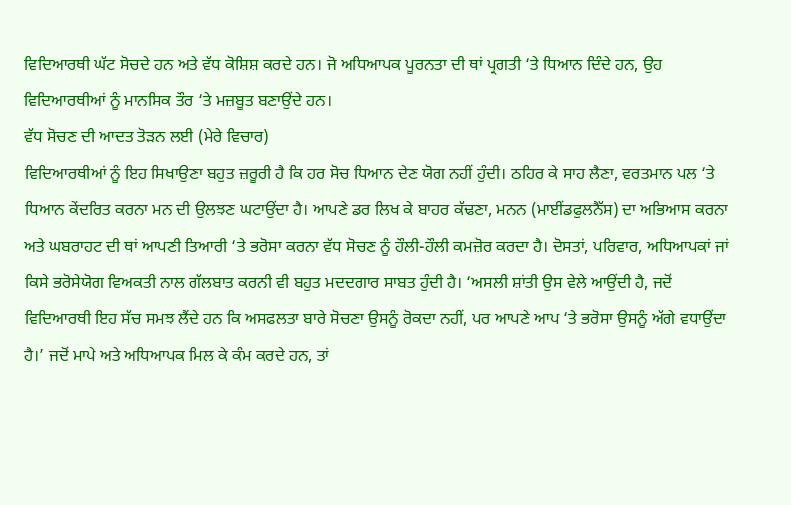ਵਿਦਿਆਰਥੀ ਘੱਟ ਸੋਚਦੇ ਹਨ ਅਤੇ ਵੱਧ ਕੋਸ਼ਿਸ਼ ਕਰਦੇ ਹਨ। ਜੋ ਅਧਿਆਪਕ ਪੂਰਨਤਾ ਦੀ ਥਾਂ ਪ੍ਰਗਤੀ ‘ਤੇ ਧਿਆਨ ਦਿੰਦੇ ਹਨ, ਉਹ ਵਿਦਿਆਰਥੀਆਂ ਨੂੰ ਮਾਨਸਿਕ ਤੌਰ ‘ਤੇ ਮਜ਼ਬੂਤ ਬਣਾਉਂਦੇ ਹਨ।
ਵੱਧ ਸੋਚਣ ਦੀ ਆਦਤ ਤੋੜਨ ਲਈ (ਮੇਰੇ ਵਿਚਾਰ)
ਵਿਦਿਆਰਥੀਆਂ ਨੂੰ ਇਹ ਸਿਖਾਉਣਾ ਬਹੁਤ ਜ਼ਰੂਰੀ ਹੈ ਕਿ ਹਰ ਸੋਚ ਧਿਆਨ ਦੇਣ ਯੋਗ ਨਹੀਂ ਹੁੰਦੀ। ਠਹਿਰ ਕੇ ਸਾਹ ਲੈਣਾ, ਵਰਤਮਾਨ ਪਲ ‘ਤੇ ਧਿਆਨ ਕੇਂਦਰਿਤ ਕਰਨਾ ਮਨ ਦੀ ਉਲਝਣ ਘਟਾਉਂਦਾ ਹੈ। ਆਪਣੇ ਡਰ ਲਿਖ ਕੇ ਬਾਹਰ ਕੱਢਣਾ, ਮਨਨ (ਮਾਈਂਡਫੁਲਨੈੱਸ) ਦਾ ਅਭਿਆਸ ਕਰਨਾ ਅਤੇ ਘਬਰਾਹਟ ਦੀ ਥਾਂ ਆਪਣੀ ਤਿਆਰੀ ‘ਤੇ ਭਰੋਸਾ ਕਰਨਾ ਵੱਧ ਸੋਚਣ ਨੂੰ ਹੌਲੀ-ਹੌਲੀ ਕਮਜ਼ੋਰ ਕਰਦਾ ਹੈ। ਦੋਸਤਾਂ, ਪਰਿਵਾਰ, ਅਧਿਆਪਕਾਂ ਜਾਂ ਕਿਸੇ ਭਰੋਸੇਯੋਗ ਵਿਅਕਤੀ ਨਾਲ ਗੱਲਬਾਤ ਕਰਨੀ ਵੀ ਬਹੁਤ ਮਦਦਗਾਰ ਸਾਬਤ ਹੁੰਦੀ ਹੈ। ‘ਅਸਲੀ ਸ਼ਾਂਤੀ ਉਸ ਵੇਲੇ ਆਉਂਦੀ ਹੈ, ਜਦੋਂ ਵਿਦਿਆਰਥੀ ਇਹ ਸੱਚ ਸਮਝ ਲੈਂਦੇ ਹਨ ਕਿ ਅਸਫਲਤਾ ਬਾਰੇ ਸੋਚਣਾ ਉਸਨੂੰ ਰੋਕਦਾ ਨਹੀਂ, ਪਰ ਆਪਣੇ ਆਪ ‘ਤੇ ਭਰੋਸਾ ਉਸਨੂੰ ਅੱਗੇ ਵਧਾਉਂਦਾ ਹੈ।’ ਜਦੋਂ ਮਾਪੇ ਅਤੇ ਅਧਿਆਪਕ ਮਿਲ ਕੇ ਕੰਮ ਕਰਦੇ ਹਨ, ਤਾਂ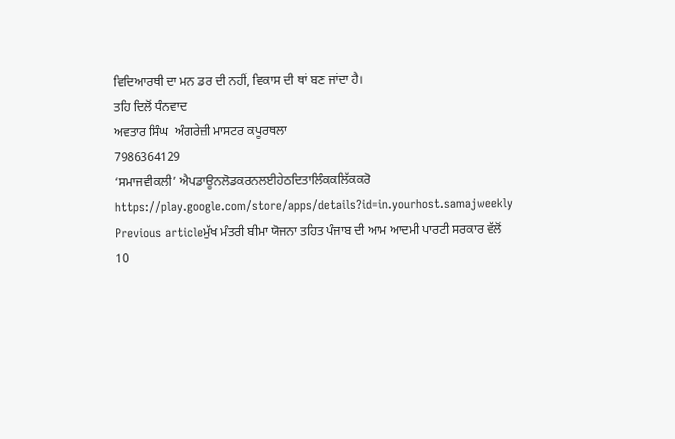ਵਿਦਿਆਰਥੀ ਦਾ ਮਨ ਡਰ ਦੀ ਨਹੀਂ, ਵਿਕਾਸ ਦੀ ਥਾਂ ਬਣ ਜਾਂਦਾ ਹੈ।
ਤਹਿ ਦਿਲੋਂ ਧੰਨਵਾਦ
ਅਵਤਾਰ ਸਿੰਘ  ਅੰਗਰੇਜ਼ੀ ਮਾਸਟਰ ਕਪੂਰਥਲਾ
7986364129
‘ਸਮਾਜਵੀਕਲੀ’ ਐਪਡਾਊਨਲੋਡਕਰਨਲਈਹੇਠਦਿਤਾਲਿੰਕਕਲਿੱਕਕਰੋ
https://play.google.com/store/apps/details?id=in.yourhost.samajweekly
Previous articleਮੁੱਖ ਮੰਤਰੀ ਬੀਮਾ ਯੋਜਨਾ ਤਹਿਤ ਪੰਜਾਬ ਦੀ ਆਮ ਆਦਮੀ ਪਾਰਟੀ ਸਰਕਾਰ ਵੱਲੋਂ 10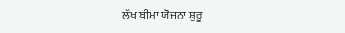ਲੱਖ ਬੀਮਾ ਯੋਜਨਾ ਸ਼ੁਰੂ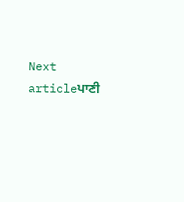Next articleਪਾਣੀ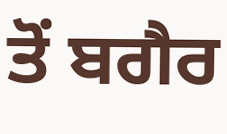ਤੋਂ ਬਗੈਰ